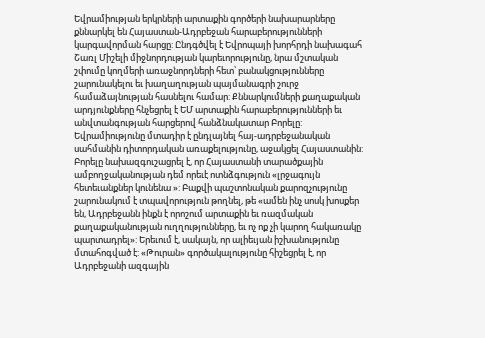Եվրամիության երկրների արտաքին գործերի նախարարները քննարկել են Հայաստան-Ադրբեջան հարաբերությունների կարգավորման հարցը: Ընդգծվել է Եվրոպայի խորհրդի նախագահ Շառլ Միշելի միջնորդության կարեւորությունը, նրա մշտական շփումը կողմերի առաջնորդների հետ՝ բանակցությունները շարունակելու եւ խաղաղության պայմանագրի շուրջ համաձայնության հասնելու համար: Քննարկումների քաղաքական արդյունքները հնչեցրել է ԵՄ արտաքին հարաբերությունների եւ անվտանգության հարցերով հանձնակատար Բորելը: Եվրամիությունը մտադիր է ընդլայնել հայ-ադրբեջանական սահմանին դիտորդական առաքելությունը, աջակցել Հայաստանին:
Բորելը նախազգուշացրել է, որ Հայաստանի տարածքային ամբողջականության դեմ որեւէ ոտնձգություն «լրջագույն հետեւանքներ կունենա »: Բաքվի պաշտոնական քարոզչությունը շարունակում է տպավորություն թողնել, թե «ամեն ինչ սոսկ խոսքեր են, Ադրբեջանն ինքն է որոշում արտաքին եւ ռազմական քաղաքականության ուղղությունները, եւ ոչ ոք չի կարող հակառակը պարտադրել»: Երեւում է, սակայն, որ ալիեւյան իշխանությունը մտահոգված է: «Թուրան» գործակալությունը հիշեցրել է, որ Ադրբեջանի ազգային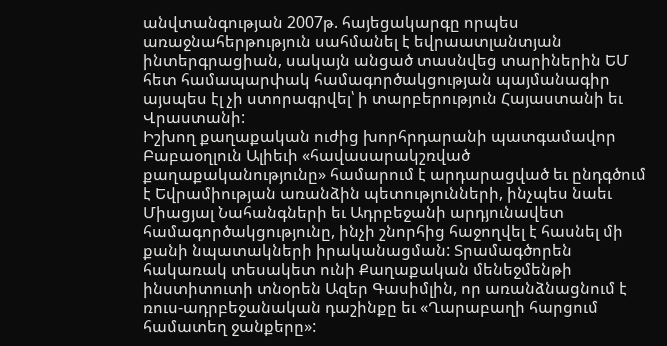անվտանգության 2007թ. հայեցակարգը որպես առաջնահերթություն սահմանել է եվրաատլանտյան ինտերգրացիան, սակայն անցած տասնվեց տարիներին ԵՄ հետ համապարփակ համագործակցության պայմանագիր այսպես էլ չի ստորագրվել՝ ի տարբերություն Հայաստանի եւ Վրաստանի:
Իշխող քաղաքական ուժից խորհրդարանի պատգամավոր Բաբաօղլուն Ալիեւի «հավասարակշռված քաղաքականությունը» համարում է արդարացված եւ ընդգծում է Եվրամիության առանձին պետությունների, ինչպես նաեւ Միացյալ Նահանգների եւ Ադրբեջանի արդյունավետ համագործակցությունը, ինչի շնորհից հաջողվել է հասնել մի քանի նպատակների իրականացման: Տրամագծորեն հակառակ տեսակետ ունի Քաղաքական մենեջմենթի ինստիտուտի տնօրեն Ազեր Գասիմլին, որ առանձնացնում է ռուս-ադրբեջանական դաշինքը եւ «Ղարաբաղի հարցում համատեղ ջանքերը»: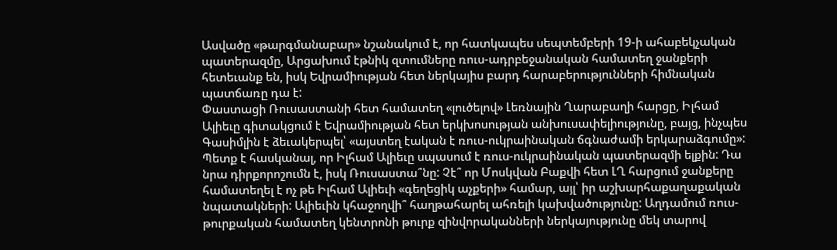Ասվածը «թարգմանաբար» նշանակում է, որ հատկապես սեպտեմբերի 19-ի ահաբեկչական պատերազմը, Արցախում էթնիկ զտումները ռուս-ադրբեջանական համատեղ ջանքերի հետեւանք են, իսկ Եվրամիության հետ ներկայիս բարդ հարաբերությունների հիմնական պատճառը դա է:
Փաստացի Ռուսաստանի հետ համատեղ «լուծելով» Լեռնային Ղարաբաղի հարցը, Իլհամ Ալիեւը գիտակցում է Եվրամիության հետ երկխոսության անխուսափելիությունը, բայց, ինչպես Գասիմլին է ձեւակերպել՝ «այստեղ էական է ռուս-ուկրաինական ճգնաժամի երկարաձգումը»: Պետք է հասկանալ, որ Իլհամ Ալիեւը սպասում է ռուս-ուկրաինական պատերազմի ելքին: Դա նրա դիրքորոշումն է, իսկ Ռուսաստա՞նը: Չէ՞ որ Մոսկվան Բաքվի հետ ԼՂ հարցում ջանքերը համատեղել է ոչ թե Իլհամ Ալիեւի «գեղեցիկ աչքերի» համար, այլ՝ իր աշխարհաքաղաքական նպատակների: Ալիեւին կհաջողվի՞ հաղթահարել ահռելի կախվածությունը: Աղդամում ռուս- թուրքական համատեղ կենտրոնի թուրք զինվորականների ներկայությունը մեկ տարով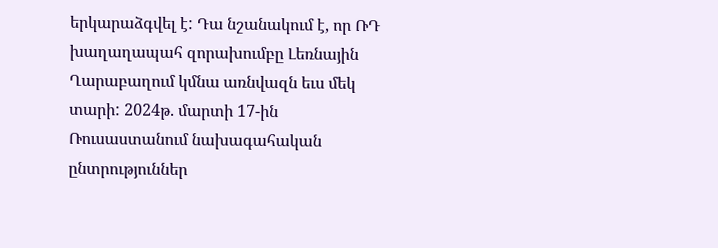երկարաձգվել է: Դա նշանակում է, որ ՌԴ խաղաղապահ զորախումբը Լեռնային Ղարաբաղում կմնա առնվազն եւս մեկ տարի: 2024թ. մարտի 17-ին Ռուսաստանում նախագահական ընտրություններ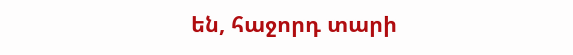են, հաջորդ տարի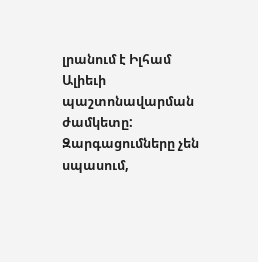լրանում է Իլհամ Ալիեւի պաշտոնավարման ժամկետը: Զարգացումները չեն սպասում,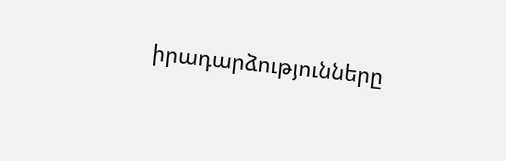իրադարձությունները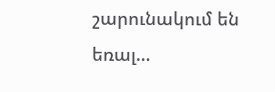շարունակում են եռալ…